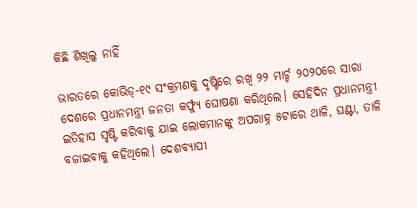କିଛି ଶିଖିଲୁ ନାହିଁ

ଭାରତରେ କୋଭିଡ୍‌-୧୯ ସଂକ୍ରମଣକୁ ଦୃଷ୍ଟିରେ ରଖି ୨୨ ମାର୍ଚ୍ଚ ୨୦୨୦ରେ ସାରା ଦେଶରେ ପ୍ରଧାନମନ୍ତ୍ରୀ ଜନତା କର୍ଫ୍ୟୁ ଘୋଷଣା କରିଥିଲେ। ସେହିଦିନ ପ୍ରଧାନମନ୍ତ୍ରୀ ଇତିହାସ ସୃଷ୍ଟି କରିବାକୁ ଯାଇ ଲୋକମାନଙ୍କୁ ଅପରାହ୍ନ ୫ଟାରେ ଥାଳି, ଘଣ୍ଟା, ତାଳି ବଜାଇବାକୁ କହିଥିଲେ। ଦେଶବ୍ୟାପୀ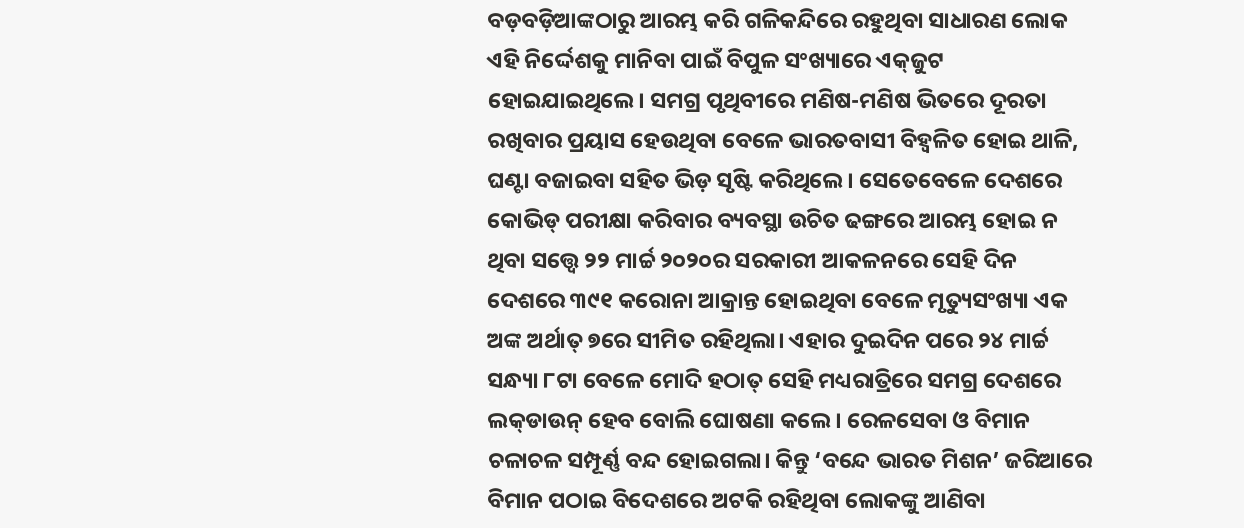ବଡ଼ବଡ଼ିଆଙ୍କଠାରୁ ଆରମ୍ଭ କରି ଗଳିକନ୍ଦିରେ ରହୁଥିବା ସାଧାରଣ ଲୋକ ଏହି ନିର୍ଦ୍ଦେଶକୁ ମାନିବା ପାଇଁ ବିପୁଳ ସଂଖ୍ୟାରେ ଏକ୍‌ଜୁଟ ହୋଇଯାଇଥିଲେ। ସମଗ୍ର ପୃଥିବୀରେ ମଣିଷ-ମଣିଷ ଭିତରେ ଦୂରତା ରଖିବାର ପ୍ରୟାସ ହେଉଥିବା ବେଳେ ଭାରତବାସୀ ବିହ୍ବଳିତ ହୋଇ ଥାଳି, ଘଣ୍ଟା ବଜାଇବା ସହିତ ଭିଡ଼ ସୃଷ୍ଟି କରିଥିଲେ। ସେତେବେଳେ ଦେଶରେ କୋଭିଡ୍‌ ପରୀକ୍ଷା କରିବାର ବ୍ୟବସ୍ଥା ଉଚିତ ଢଙ୍ଗରେ ଆରମ୍ଭ ହୋଇ ନ ଥିବା ସତ୍ତ୍ୱେ ୨୨ ମାର୍ଚ୍ଚ ୨୦୨୦ର ସରକାରୀ ଆକଳନରେ ସେହି ଦିନ ଦେଶରେ ୩୯୧ କରୋନା ଆକ୍ରାନ୍ତ ହୋଇଥିବା ବେଳେ ମୃତ୍ୟୁସଂଖ୍ୟା ଏକ ଅଙ୍କ ଅର୍ଥାତ୍‌ ୭ରେ ସୀମିତ ରହିଥିଲା। ଏହାର ଦୁଇଦିନ ପରେ ୨୪ ମାର୍ଚ୍ଚ ସନ୍ଧ୍ୟା ୮ଟା ବେଳେ ମୋଦି ହଠାତ୍‌ ସେହି ମଧ୍ୟରାତ୍ରିରେ ସମଗ୍ର ଦେଶରେ ଲକ୍‌ଡାଉନ୍‌ ହେବ ବୋଲି ଘୋଷଣା କଲେ। ରେଳସେବା ଓ ବିମାନ ଚଳାଚଳ ସମ୍ପୂର୍ଣ୍ଣ ବନ୍ଦ ହୋଇଗଲା। କିନ୍ତୁ ‘ବନ୍ଦେ ଭାରତ ମିଶନ’ ଜରିଆରେ ବିମାନ ପଠାଇ ବିଦେଶରେ ଅଟକି ରହିଥିବା ଲୋକଙ୍କୁ ଆଣିବା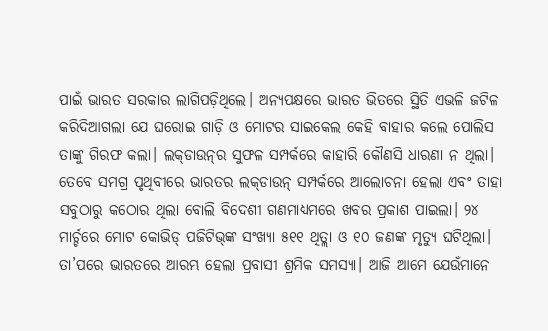ପାଇଁ ଭାରତ ସରକାର ଲାଗିପଡ଼ିଥିଲେ। ଅନ୍ୟପକ୍ଷରେ ଭାରତ ଭିତରେ ସ୍ଥିତି ଏଭଳି ଜଟିଳ କରିଦିଆଗଲା ଯେ ଘରୋଇ ଗାଡ଼ି ଓ ମୋଟର ସାଇକେଲ କେହି ବାହାର କଲେ ପୋଲିସ ତାଙ୍କୁ ଗିରଫ କଲା। ଲକ୍‌ଡାଉନ୍‌ର ସୁଫଳ ସମ୍ପର୍କରେ କାହାରି କୌଣସି ଧାରଣା ନ ଥିଲା। ତେବେ ସମଗ୍ର ପୃଥିବୀରେ ଭାରତର ଲକ୍‌ଡାଉନ୍‌ ସମ୍ପର୍କରେ ଆଲୋଚନା ହେଲା ଏବଂ ତାହା ସବୁଠାରୁ କଠୋର ଥିଲା ବୋଲି ବିଦେଶୀ ଗଣମାଧ୍ୟମରେ ଖବର ପ୍ରକାଶ ପାଇଲା। ୨୪ ମାର୍ଚ୍ଚରେ ମୋଟ କୋଭିଡ୍‌ ପଜିଟିଭ୍‌ଙ୍କ ସଂଖ୍ୟା ୫୧୧ ଥିତ୍ଲା ଓ ୧୦ ଜଣଙ୍କ ମୃତ୍ୟୁ ଘଟିଥିଲା। ତା’ପରେ ଭାରତରେ ଆରମ୍ଭ ହେଲା ପ୍ରବାସୀ ଶ୍ରମିକ ସମସ୍ୟା। ଆଜି ଆମେ ଯେଉଁମାନେ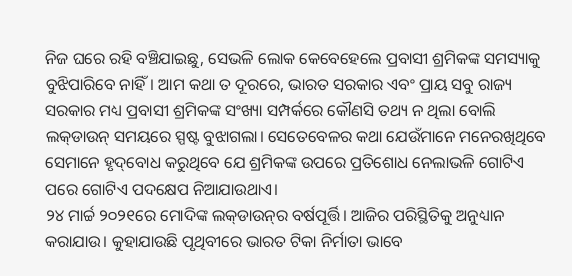ନିଜ ଘରେ ରହି ବଞ୍ଚିଯାଇଛୁ, ସେଭଳି ଲୋକ କେବେହେଲେ ପ୍ରବାସୀ ଶ୍ରମିକଙ୍କ ସମସ୍ୟାକୁ ବୁଝିପାରିବେ ନାହିଁ। ଆମ କଥା ତ ଦୂରରେ, ଭାରତ ସରକାର ଏବଂ ପ୍ରାୟ ସବୁ ରାଜ୍ୟ ସରକାର ମଧ୍ୟ ପ୍ରବାସୀ ଶ୍ରମିକଙ୍କ ସଂଖ୍ୟା ସମ୍ପର୍କରେ କୌଣସି ତଥ୍ୟ ନ ଥିଲା ବୋଲି ଲକ୍‌ଡାଉନ୍‌ ସମୟରେ ସ୍ପଷ୍ଟ ବୁଝାଗଲା। ସେତେବେଳର କଥା ଯେଉଁମାନେ ମନେରଖିଥିବେ ସେମାନେ ହୃଦ୍‌ବୋଧ କରୁଥିବେ ଯେ ଶ୍ରମିକଙ୍କ ଉପରେ ପ୍ରତିଶୋଧ ନେଲାଭଳି ଗୋଟିଏ ପରେ ଗୋଟିଏ ପଦକ୍ଷେପ ନିଆଯାଉଥାଏ।
୨୪ ମାର୍ଚ୍ଚ ୨୦୨୧ରେ ମୋଦିଙ୍କ ଲକ୍‌ଡାଉନ୍‌ର ବର୍ଷପୂର୍ତ୍ତି। ଆଜିର ପରିସ୍ଥିତିକୁ ଅନୁଧ୍ୟାନ କରାଯାଉ। କୁହାଯାଉଛି ପୃଥିବୀରେ ଭାରତ ଟିକା ନିର୍ମାତା ଭାବେ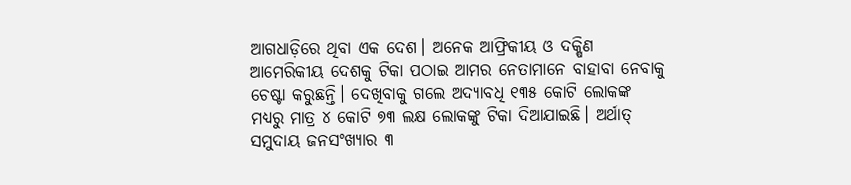ଆଗଧାଡ଼ିରେ ଥିବା ଏକ ଦେଶ। ଅନେକ ଆଫ୍ରିକୀୟ ଓ ଦକ୍ଷିଣ ଆମେରିକୀୟ ଦେଶକୁ ଟିକା ପଠାଇ ଆମର ନେତାମାନେ ବାହାବା ନେବାକୁ ଚେଷ୍ଟା କରୁଛନ୍ତି। ଦେଖିବାକୁ ଗଲେ ଅଦ୍ୟାବଧି ୧୩୫ କୋଟି ଲୋକଙ୍କ ମଧ୍ୟରୁ ମାତ୍ର ୪ କୋଟି ୭୩ ଲକ୍ଷ ଲୋକଙ୍କୁ ଟିକା ଦିଆଯାଇଛି। ଅର୍ଥାତ୍‌ ସମୁଦାୟ ଜନସଂଖ୍ୟାର ୩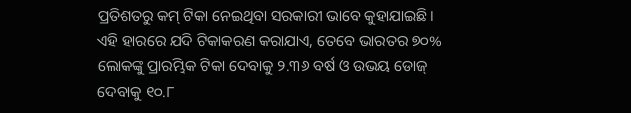ପ୍ରତିଶତରୁ କମ୍‌ ଟିକା ନେଇଥିବା ସରକାରୀ ଭାବେ କୁହାଯାଇଛି। ଏହି ହାରରେ ଯଦି ଟିକାକରଣ କରାଯାଏ, ତେବେ ଭାରତର ୭୦% ଲୋକଙ୍କୁ ପ୍ରାରମ୍ଭିକ ଟିକା ଦେବାକୁ ୨.୩୬ ବର୍ଷ ଓ ଉଭୟ ଡୋଜ୍‌ ଦେବାକୁ ୧୦.୮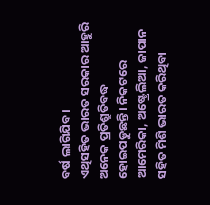ବର୍ଷ ଲାଗିଯିବ।
ଏଥିସହିତ ଭାରତ ସରକାର ଆହୁରି ଅନେକ ପ୍ରତିଶ୍ରୁତିବଦ୍ଧ ହୋଇପଡୁଛନ୍ତି। ନିକଟରେ ଆମେରିକା, ଅଷ୍ଟ୍ରେଲିଆ, ଜାପାନ ସହିତ ମିଶି ଭାରତ କରିଥିବା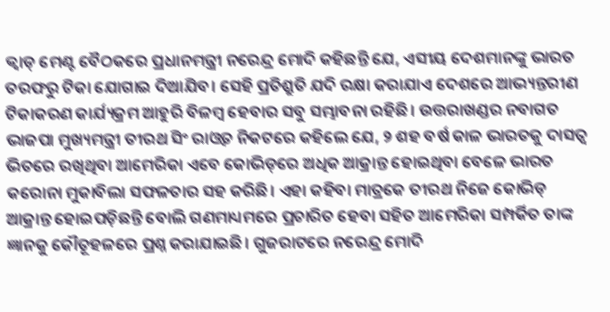କ୍ୱାଡ୍‌ ମେଣ୍ଟ ବୈଠକରେ ପ୍ରଧାନମନ୍ତ୍ରୀ ନରେନ୍ଦ୍ର ମୋଦି କହିଛନ୍ତି ଯେ, ଏସୀୟ ଦେଶମାନଙ୍କୁ ଭାରତ ତରଫରୁ ଟିକା ଯୋଗାଇ ଦିଆଯିବ। ସେହି ପ୍ରତିଶ୍ରୁତି ଯଦି ରକ୍ଷା କରାଯାଏ ଦେଶରେ ଆଭ୍ୟନ୍ତରୀଣ ଟିକାକରଣ କାର୍ଯ୍ୟକ୍ରମ ଆହୁରି ବିଳମ୍ବ ହେବାର ସବୁ ସମ୍ଭାବନା ରହିଛି। ଉତ୍ତରାଖଣ୍ଡର ନବାଗତ ଭାଜପା ମୁଖ୍ୟମନ୍ତ୍ରୀ ତୀରଥ ସିଂ ରାଓ୍ବତ ନିକଟରେ କହିଲେ ଯେ, ୨ ଶହ ବର୍ଷ କାଳ ଭାରତକୁ ଦାସତ୍ୱ ଭିତରେ ରଖିଥିବା ଆମେରିକା ଏବେ କୋଭିଡ୍‌ରେ ଅଧିକ ଆକ୍ରାନ୍ତ ହୋଇଥିବା ବେଳେ ଭାରତ କରୋନା ମୁକାବିଲା ସଫଳତାର ସହ କରିଛି। ଏହା କହିବା ମାତ୍ରକେ ତୀରଥ ନିଜେ କୋଭିଡ୍‌ ଆକ୍ରାନ୍ତ ହୋଇପଡ଼ିଛନ୍ତି ବୋଲି ଗଣମାଧ୍ୟମରେ ପ୍ରଚାରିତ ହେବା ସହିତ ଆମେରିକା ସମ୍ପର୍କିତ ତାଙ୍କ ଜ୍ଞାନକୁ କୌତୂହଳରେ ପ୍ରଶ୍ନ କରାଯାଇଛି। ଗୁଜରାଟରେ ନରେନ୍ଦ୍ର ମୋଦି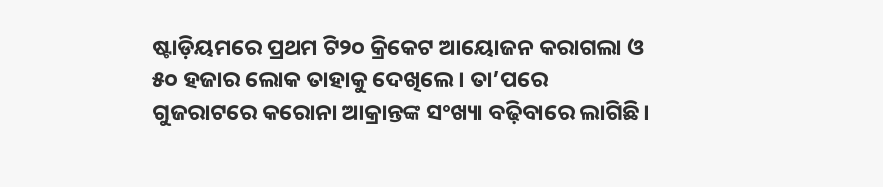ଷ୍ଟାଡ଼ିୟମରେ ପ୍ରଥମ ଟି୨୦ କ୍ରିକେଟ ଆୟୋଜନ କରାଗଲା ଓ ୫୦ ହଜାର ଲୋକ ତାହାକୁ ଦେଖିଲେ। ତା’ପରେ ଗୁଜରାଟରେ କରୋନା ଆକ୍ରାନ୍ତଙ୍କ ସଂଖ୍ୟା ବଢ଼ିବାରେ ଲାଗିଛି।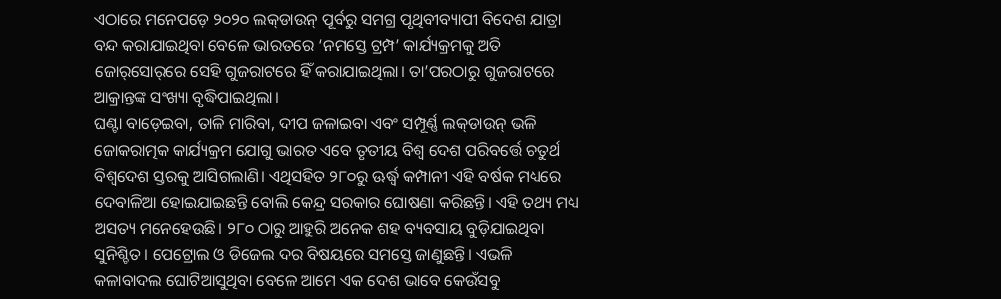ଏଠାରେ ମନେପଡ଼େ ୨୦୨୦ ଲକ୍‌ଡାଉନ୍‌ ପୂର୍ବରୁ ସମଗ୍ର ପୃଥିବୀବ୍ୟାପୀ ବିଦେଶ ଯାତ୍ରା ବନ୍ଦ କରାଯାଇଥିବା ବେଳେ ଭାରତରେ ‘ନମସ୍ତେ ଟ୍ରମ୍ପ’ କାର୍ଯ୍ୟକ୍ରମକୁ ଅତି ଜୋର୍‌ସୋର୍‌ରେ ସେହି ଗୁଜରାଟରେ ହିଁ କରାଯାଇଥିଲା। ତା’ପରଠାରୁ ଗୁଜରାଟରେ ଆକ୍ରାନ୍ତଙ୍କ ସଂଖ୍ୟା ବୃଦ୍ଧିପାଇଥିଲା।
ଘଣ୍ଟା ବାଡ଼େଇବା, ତାଳି ମାରିବା, ଦୀପ ଜଳାଇବା ଏବଂ ସମ୍ପୂର୍ଣ୍ଣ ଲକ୍‌ଡାଉନ୍‌ ଭଳି ଜୋକରାତ୍ମକ କାର୍ଯ୍ୟକ୍ରମ ଯୋଗୁ ଭାରତ ଏବେ ତୃତୀୟ ବିଶ୍ୱ ଦେଶ ପରିବର୍ତ୍ତେ ଚତୁର୍ଥ ବିଶ୍ୱଦେଶ ସ୍ତରକୁ ଆସିଗଲାଣି। ଏଥିସହିତ ୨୮୦ରୁ ଊର୍ଦ୍ଧ୍ୱ କମ୍ପାନୀ ଏହି ବର୍ଷକ ମଧ୍ୟରେ ଦେବାଳିଆ ହୋଇଯାଇଛନ୍ତି ବୋଲି କେନ୍ଦ୍ର ସରକାର ଘୋଷଣା କରିଛନ୍ତି। ଏହି ତଥ୍ୟ ମଧ୍ୟ ଅସତ୍ୟ ମନେହେଉଛି। ୨୮୦ ଠାରୁ ଆହୁରି ଅନେକ ଶହ ବ୍ୟବସାୟ ବୁଡ଼ିଯାଇଥିବା ସୁନିଶ୍ଚିତ। ପେଟ୍ରୋଲ ଓ ଡିଜେଲ ଦର ବିଷୟରେ ସମସ୍ତେ ଜାଣୁଛନ୍ତି। ଏଭଳି କଳାବାଦଲ ଘୋଟିଆସୁଥିବା ବେଳେ ଆମେ ଏକ ଦେଶ ଭାବେ କେଉଁସବୁ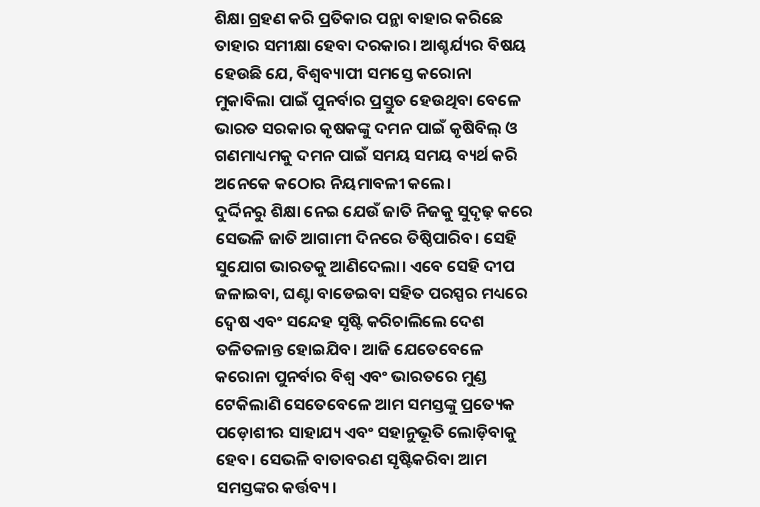ଶିକ୍ଷା ଗ୍ରହଣ କରି ପ୍ରତିକାର ପନ୍ଥା ବାହାର କରିଛେ ତାହାର ସମୀକ୍ଷା ହେବା ଦରକାର। ଆଶ୍ଚର୍ଯ୍ୟର ବିଷୟ ହେଉଛି ଯେ, ବିଶ୍ୱବ୍ୟାପୀ ସମସ୍ତେ କରୋନା ମୁକାବିଲା ପାଇଁ ପୁନର୍ବାର ପ୍ରସ୍ତୁତ ହେଉଥିବା ବେଳେ ଭାରତ ସରକାର କୃଷକଙ୍କୁ ଦମନ ପାଇଁ କୃଷିବିଲ୍‌ ଓ ଗଣମାଧ୍ୟମକୁ ଦମନ ପାଇଁ ସମୟ ସମୟ ବ୍ୟର୍ଥ କରି ଅନେକେ କଠୋର ନିୟମାବଳୀ କଲେ।
ଦୁର୍ଦ୍ଦିନରୁ ଶିକ୍ଷା ନେଇ ଯେଉଁ ଜାତି ନିଜକୁ ସୁଦୃଢ଼ କରେ ସେଭଳି ଜାତି ଆଗାମୀ ଦିନରେ ତିଷ୍ଠିପାରିବ। ସେହି ସୁଯୋଗ ଭାରତକୁ ଆଣିଦେଲା। ଏବେ ସେହି ଦୀପ ଜଳାଇବା, ଘଣ୍ଟା ବାଡେଇବା ସହିତ ପରସ୍ପର ମଧ୍ୟରେ ଦ୍ୱେଷ ଏବଂ ସନ୍ଦେହ ସୃଷ୍ଟି କରିଚାଲିଲେ ଦେଶ ତଳିତଳାନ୍ତ ହୋଇଯିବ। ଆଜି ଯେତେବେଳେ କରୋନା ପୁନର୍ବାର ବିଶ୍ୱ ଏବଂ ଭାରତରେ ମୁଣ୍ଡ ଟେକିଲାଣି ସେତେବେଳେ ଆମ ସମସ୍ତଙ୍କୁ ପ୍ରତ୍ୟେକ ପଡ଼ୋଶୀର ସାହାଯ୍ୟ ଏବଂ ସହାନୁଭୂତି ଲୋଡ଼ିବାକୁ ହେବ। ସେଭଳି ବାତାବରଣ ସୃଷ୍ଟିକରିବା ଆମ ସମସ୍ତଙ୍କର କର୍ତ୍ତବ୍ୟ।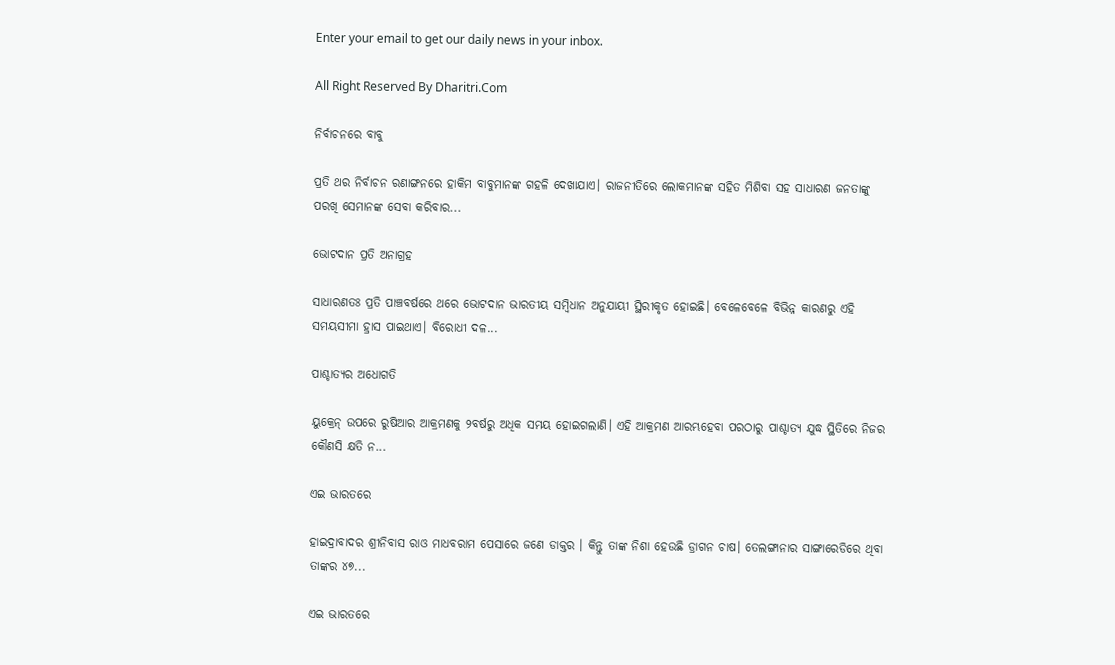Enter your email to get our daily news in your inbox.

All Right Reserved By Dharitri.Com

ନିର୍ବାଚନରେ ବାବୁ

ପ୍ରତି ଥର ନିର୍ବାଚନ ରଣାଙ୍ଗନରେ ହାକିମ ବାବୁମାନଙ୍କ ଗହଳି ଦେଖାଯାଏ। ରାଜନୀତିରେ ଲୋକମାନଙ୍କ ସହିତ ମିଶିବା ସହ ସାଧାରଣ ଜନତାଙ୍କୁ ପରଖି ସେମାନଙ୍କ ସେବା କରିବାର...

ଭୋଟଦାନ ପ୍ରତି ଅନାଗ୍ରହ

ସାଧାରଣତଃ ପ୍ରତି ପାଞ୍ଚବର୍ଷରେ ଥରେ ଭୋଟଦାନ ଭାରତୀୟ ସମ୍ବିଧାନ ଅନୁଯାୟୀ ସ୍ଥିରୀକୃତ ହୋଇଛି। ବେଳେବେଳେ ବିଭିନ୍ନ କାରଣରୁ ଏହି ସମୟସୀମା ହ୍ରାସ ପାଇଥାଏ। ବିରୋଧୀ ଦଳ...

ପାଶ୍ଚାତ୍ୟର ଅଧୋଗତି

ୟୁକ୍ରେନ୍‌ ଉପରେ ରୁଷିଆର ଆକ୍ରମଣକୁ ୨ବର୍ଷରୁ ଅଧିକ ସମୟ ହୋଇଗଲାଣି। ଏହି ଆକ୍ରମଣ ଆରମ୍ଭହେବା ପରଠାରୁ ପାଶ୍ଚାତ୍ୟ ଯୁଦ୍ଧ ସ୍ଥିତିରେ ନିଜର କୌଣସି କ୍ଷତି ନ...

ଏଇ ଭାରତରେ

ହାଇଦ୍ରାବାଦର ଶ୍ରୀନିବାସ ରାଓ ମାଧବରାମ ପେସାରେ ଜଣେ ଡାକ୍ତର । କିନ୍ତୁ ତାଙ୍କ ନିଶା ହେଉଛି ଡ୍ରାଗନ ଚାଷ। ତେଲଙ୍ଗାନାର ସାଙ୍ଗାରେଡିରେ ଥିବା ତାଙ୍କର ୪୭...

ଏଇ ଭାରତରେ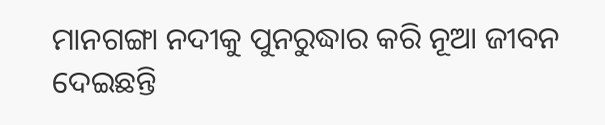ମାନଗଙ୍ଗା ନଦୀକୁ ପୁନରୁଦ୍ଧାର କରି ନୂଆ ଜୀବନ ଦେଇଛନ୍ତି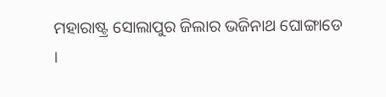ମହାରାଷ୍ଟ୍ର ସୋଲାପୁର ଜିଲାର ଭଜିନାଥ ଘୋଙ୍ଗାଡେ ।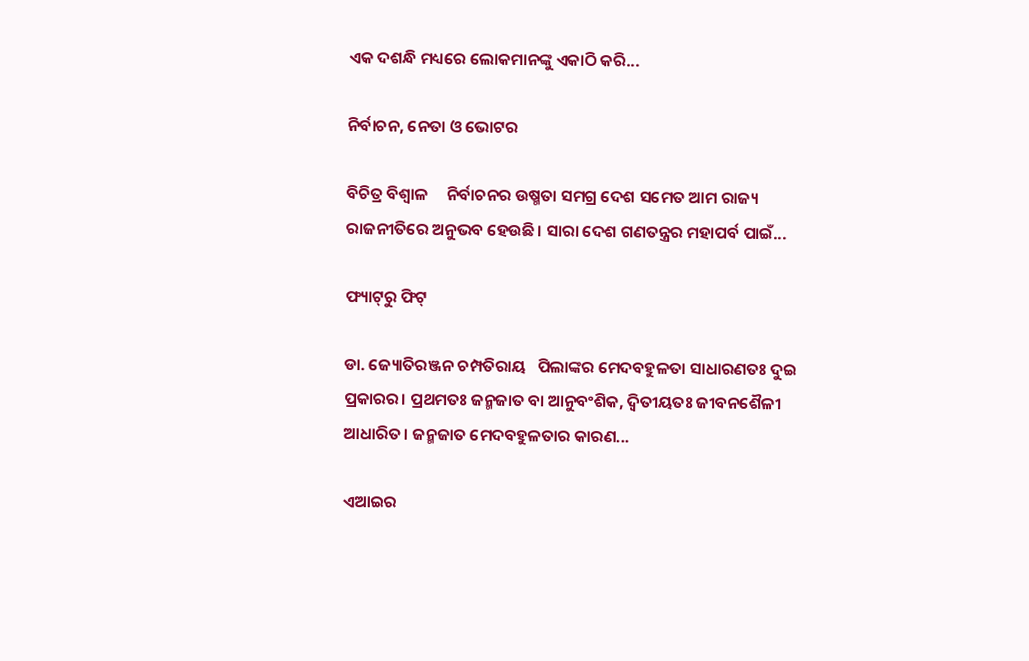ଏକ ଦଶନ୍ଧି ମଧ୍ୟରେ ଲୋକମାନଙ୍କୁ ଏକାଠି କରି...

ନିର୍ବାଚନ, ନେତା ଓ ଭୋଟର

ବିଚିତ୍ର ବିଶ୍ୱାଳ     ନିର୍ବାଚନର ଉଷ୍ମତା ସମଗ୍ର ଦେଶ ସମେତ ଆମ ରାଜ୍ୟ ରାଜନୀତିରେ ଅନୁଭବ ହେଉଛି। ସାରା ଦେଶ ଗଣତନ୍ତ୍ରର ମହାପର୍ବ ପାଇଁ...

ଫ୍ୟାଟ୍‌ରୁ ଫିଟ୍‌

ଡା. ଜ୍ୟୋତିରଞ୍ଜନ ଚମ୍ପତିରାୟ   ପିଲାଙ୍କର ମେଦବହୁଳତା ସାଧାରଣତଃ ଦୁଇ ପ୍ରକାରର। ପ୍ରଥମତଃ ଜନ୍ମଜାତ ବା ଆନୁବଂଶିକ, ଦ୍ୱିତୀୟତଃ ଜୀବନଶୈଳୀ ଆଧାରିତ। ଜନ୍ମଜାତ ମେଦବହୁଳତାର କାରଣ...

ଏଆଇର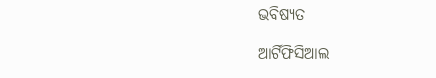ଭବିଷ୍ୟତ

ଆର୍ଟିଫିସିଆଲ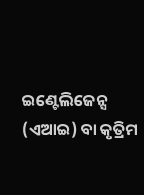ଇଣ୍ଟେଲିଜେନ୍ସ (ଏଆଇ) ବା କୃତ୍ରିମ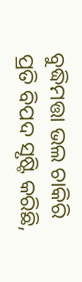ବୁଦ୍ଧିମତ୍ତା ଭଲ ଚାକିରି ପ୍ରତି ବିପଦ ସୃଷ୍ଟି କରିଛି,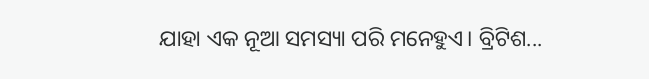ଯାହା ଏକ ନୂଆ ସମସ୍ୟା ପରି ମନେହୁଏ। ବ୍ରିଟିଶ...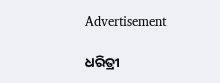Advertisement

ଧରିତ୍ରୀ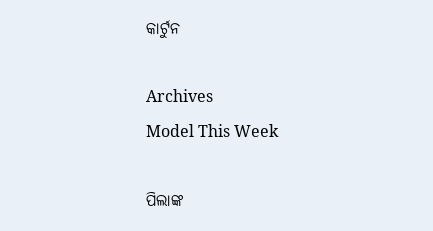କାର୍ଟୁନ

Archives
Model This Week

ପିଲାଙ୍କ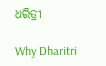ଧରିତ୍ରୀ

Why Dharitri